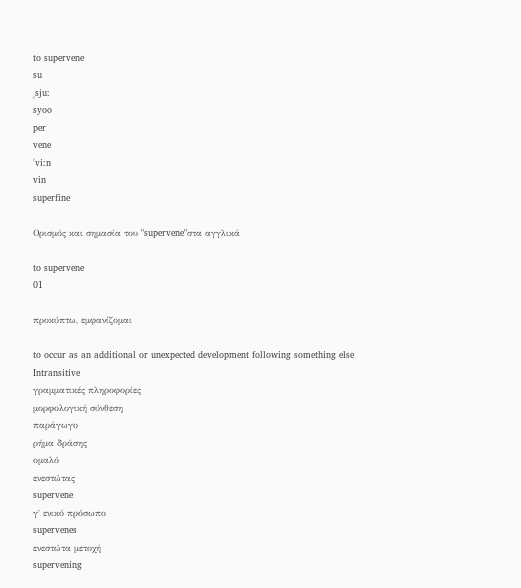to supervene
su
ˌsju:
syoo
per
vene
ˈvi:n
vin
superfine

Ορισμός και σημασία του "supervene"στα αγγλικά

to supervene
01

προκύπτω, εμφανίζομαι

to occur as an additional or unexpected development following something else
Intransitive
γραμματικές πληροφορίες
μορφολογική σύνθεση
παράγωγο
ρήμα δράσης
ομαλό
ενεστώτας
supervene
γ΄ ενικό πρόσωπο
supervenes
ενεστώτα μετοχή
supervening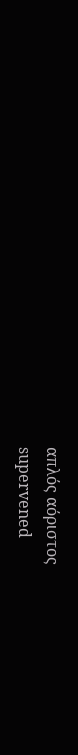απλός αόριστος
supervened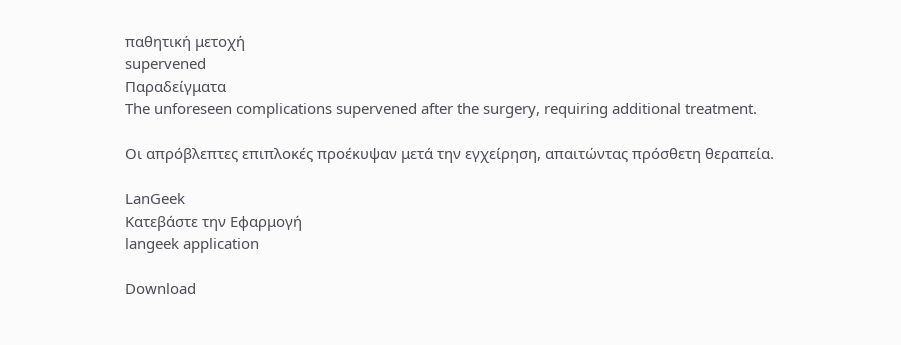παθητική μετοχή
supervened
Παραδείγματα
The unforeseen complications supervened after the surgery, requiring additional treatment.

Οι απρόβλεπτες επιπλοκές προέκυψαν μετά την εγχείρηση, απαιτώντας πρόσθετη θεραπεία.

LanGeek
Κατεβάστε την Εφαρμογή
langeek application

Download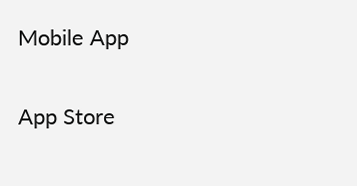Mobile App

App Store